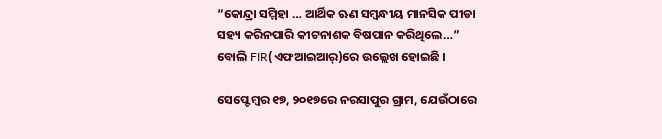“କୋନ୍ଦ୍ରା ସମ୍ମିହା … ଆର୍ଥିକ ଋଣ ସମ୍ବନ୍ଧୀୟ ମାନସିକ ପୀଡା ସହ୍ୟ କରିନପାରି କୀଟନାଶକ ବିଷପାନ କରିଥିଲେ…” ବୋଲି FIR(ଏଫଆଇଆର୍‌)ରେ ଉଲ୍ଲେଖ ହୋଇଛି ।

ସେପ୍ଟେମ୍ବର ୧୭, ୨୦୧୭ରେ ନରସାପୁର ଗ୍ରାମ, ଯେଉଁଠାରେ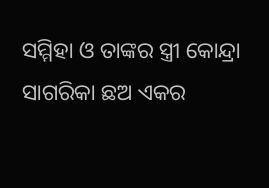ସମ୍ମିହା ଓ ତାଙ୍କର ସ୍ତ୍ରୀ କୋନ୍ଦ୍ରା ସାଗରିକା ଛଅ ଏକର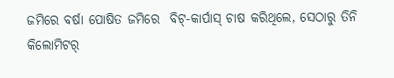ଜମିରେ ବର୍ଷା ପୋଷିତ ଜମିରେ  ବିଟ୍‌-କାର୍ପାସ୍‌ ଚାଷ କରିଥିଲେ, ସେଠାରୁ ତିନି କିଲୋମିଟର୍‌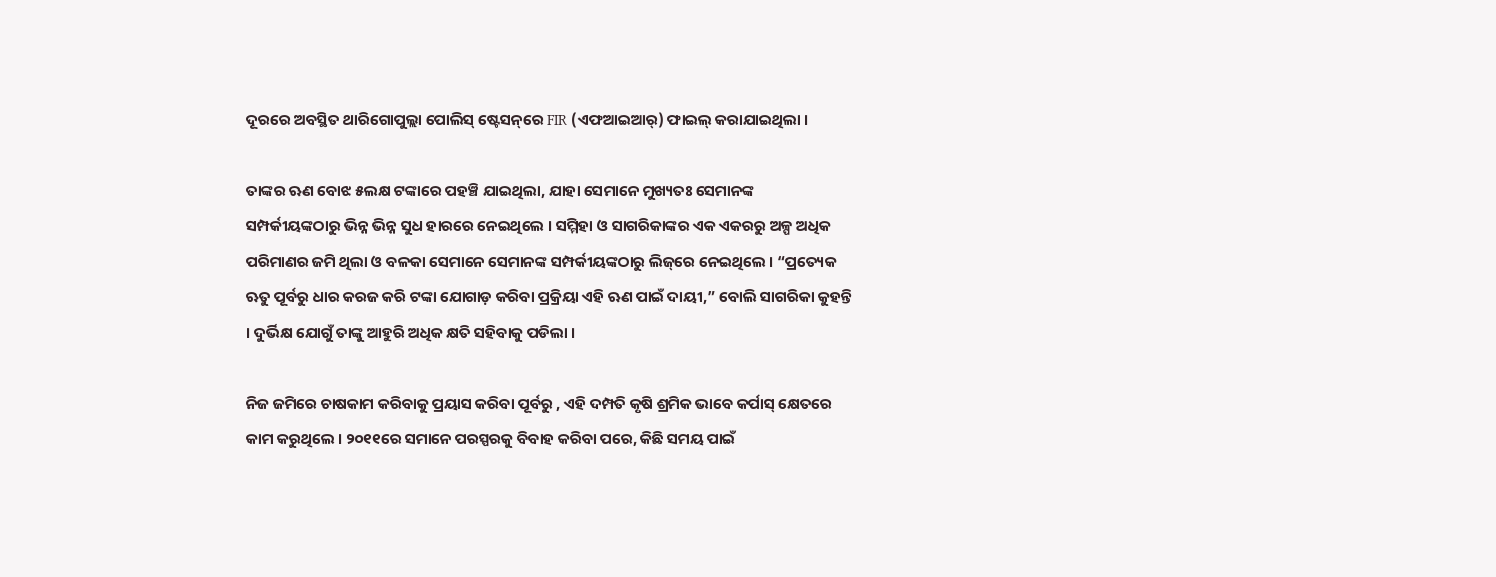ଦୂରରେ ଅବସ୍ଥିତ ଥାରିଗୋପୁଲ୍ଲା ପୋଲିସ୍‌ ଷ୍ଟେସନ୍‌ରେ FIR (ଏଫଆଇଆର୍‌) ଫାଇଲ୍‌ କରାଯାଇଥିଲା ।

ତାଙ୍କର ଋଣ ବୋଝ ୫ଲକ୍ଷ ଟଙ୍କାରେ ପହଞ୍ଚି ଯାଇଥିଲା, ଯାହା ସେମାନେ ମୁଖ୍ୟତଃ ସେମାନଙ୍କ ସମ୍ପର୍କୀୟଙ୍କଠାରୁ ଭିନ୍ନ ଭିନ୍ନ ସୁଧ ହାରରେ ନେଇଥିଲେ । ସମ୍ମିହା ଓ ସାଗରିକାଙ୍କର ଏକ ଏକରରୁ ଅଳ୍ପ ଅଧିକ ପରିମାଣର ଜମି ଥିଲା ଓ ବଳକା ସେମାନେ ସେମାନଙ୍କ ସମ୍ପର୍କୀୟଙ୍କଠାରୁ ଲିଜ୍‌ରେ ନେଇଥିଲେ । “ପ୍ରତ୍ୟେକ ଋତୁ ପୂର୍ବରୁ ଧାର କରଜ କରି ଟଙ୍କା ଯୋଗାଡ଼ କରିବା ପ୍ରକ୍ରିୟା ଏହି ଋଣ ପାଇଁ ଦାୟୀ,” ବୋଲି ସାଗରିକା କୁହନ୍ତି । ଦୁର୍ଭିକ୍ଷ ଯୋଗୁଁ ତାଙ୍କୁ ଆହୁରି ଅଧିକ କ୍ଷତି ସହିବାକୁ ପଡିଲା ।

ନିଜ ଜମିରେ ଚାଷକାମ କରିବାକୁ ପ୍ରୟାସ କରିବା ପୂର୍ବରୁ , ଏହି ଦମ୍ପତି କୃଷି ଶ୍ରମିକ ଭାବେ କର୍ପାସ୍‌ କ୍ଷେତରେ କାମ କରୁଥିଲେ । ୨୦୧୧ରେ ସମାନେ ପରସ୍ପରକୁ ବିବାହ କରିବା ପରେ, କିଛି ସମୟ ପାଇଁ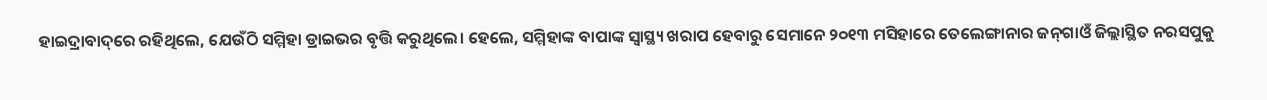ହାଇଦ୍ରାବାଦ୍‌ରେ ରହିଥିଲେ, ଯେଉଁଠି ସମ୍ମିହା ଡ୍ରାଇଭର ବୃତ୍ତି କରୁଥିଲେ। ହେଲେ, ସମ୍ମିହାଙ୍କ ବାପାଙ୍କ ସ୍ୱାସ୍ଥ୍ୟ ଖରାପ ହେବାରୁ ସେମାନେ ୨୦୧୩ ମସିହାରେ ତେଲେଙ୍ଗାନାର ଜନ୍‌ଗାଓଁ ଜିଲ୍ଲାସ୍ଥିତ ନରସପୁକୁ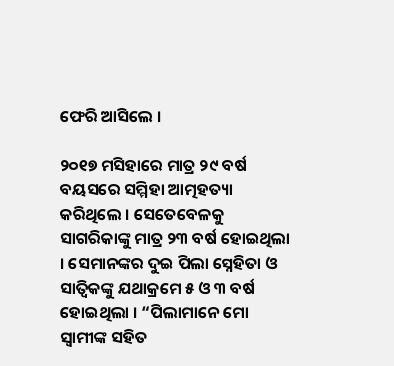ଫେରି ଆସିଲେ ।

୨୦୧୭ ମସିହାରେ ମାତ୍ର ୨୯ ବର୍ଷ ବୟସରେ ସମ୍ମିହା ଆତ୍ମହତ୍ୟା କରିଥିଲେ । ସେତେବେଳକୁ ସାଗରିକାଙ୍କୁ ମାତ୍ର ୨୩ ବର୍ଷ ହୋଇଥିଲା । ସେମାନଙ୍କର ଦୁଇ ପିଲା ସ୍ନେହିତା ଓ ସାତ୍ୱିକଙ୍କୁ ଯଥାକ୍ରମେ ୫ ଓ ୩ ବର୍ଷ ହୋଇଥିଲା । “ପିଲାମାନେ ମୋ ସ୍ୱାମୀଙ୍କ ସହିତ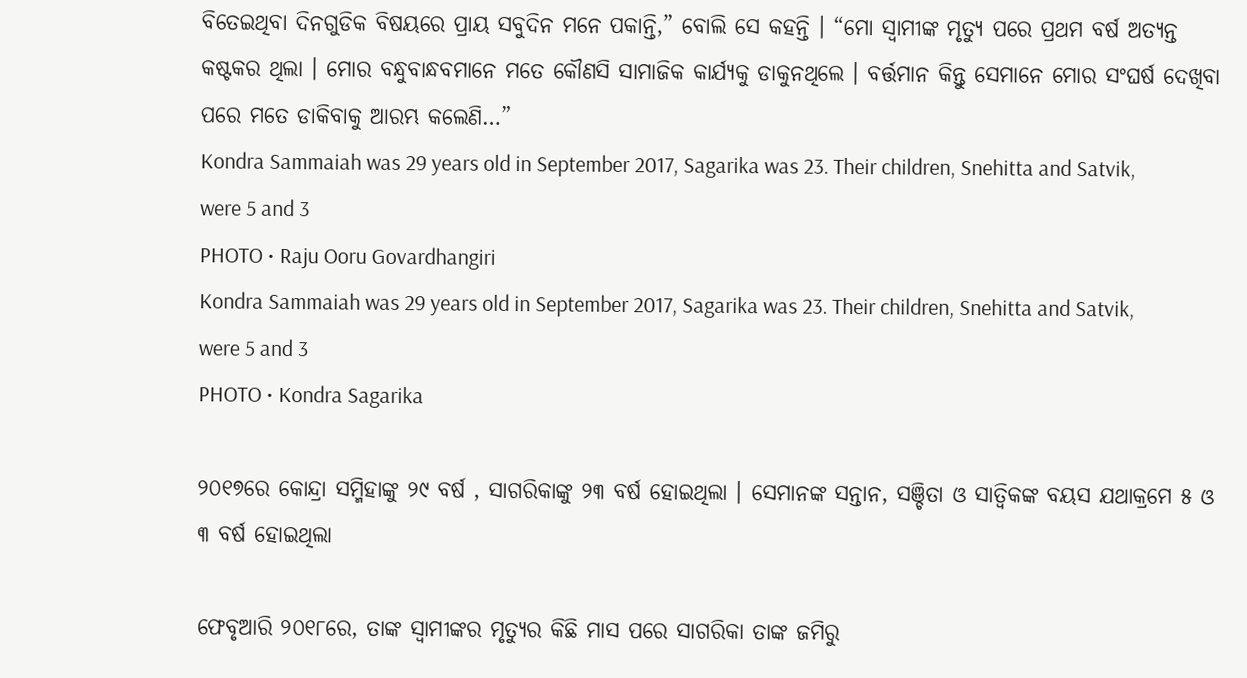ବିତେଇଥିବା ଦିନଗୁଡିକ ବିଷୟରେ ପ୍ରାୟ ସବୁଦିନ ମନେ ପକାନ୍ତି,” ବୋଲି ସେ କହନ୍ତି । “ମୋ ସ୍ୱାମୀଙ୍କ ମୃତ୍ୟୁ ପରେ ପ୍ରଥମ ବର୍ଷ ଅତ୍ୟନ୍ତ କଷ୍ଟକର ଥିଲା । ମୋର ବନ୍ଧୁବାନ୍ଧବମାନେ ମତେ କୌଣସି ସାମାଜିକ କାର୍ଯ୍ୟକୁ ଡାକୁନଥିଲେ । ବର୍ତ୍ତମାନ କିନ୍ତୁ ସେମାନେ ମୋର ସଂଘର୍ଷ ଦେଖିବା ପରେ ମତେ ଡାକିବାକୁ ଆରମ୍ଭ କଲେଣି…”
Kondra Sammaiah was 29 years old in September 2017, Sagarika was 23. Their children, Snehitta and Satvik, were 5 and 3
PHOTO • Raju Ooru Govardhangiri
Kondra Sammaiah was 29 years old in September 2017, Sagarika was 23. Their children, Snehitta and Satvik, were 5 and 3
PHOTO • Kondra Sagarika

୨୦୧୭ରେ କୋନ୍ଦ୍ରା ସମ୍ମିହାଙ୍କୁ ୨୯ ବର୍ଷ , ସାଗରିକାଙ୍କୁ ୨୩ ବର୍ଷ ହୋଇଥିଲା । ସେମାନଙ୍କ ସନ୍ତାନ, ସଞ୍ଚିତା ଓ ସାତ୍ୱିକଙ୍କ ବୟସ ଯଥାକ୍ରମେ ୫ ଓ ୩ ବର୍ଷ ହୋଇଥିଲା

ଫେବୃଆରି ୨୦୧୮ରେ, ତାଙ୍କ ସ୍ୱାମୀଙ୍କର ମୃତ୍ୟୁର କିଛି ମାସ ପରେ ସାଗରିକା ତାଙ୍କ ଜମିରୁ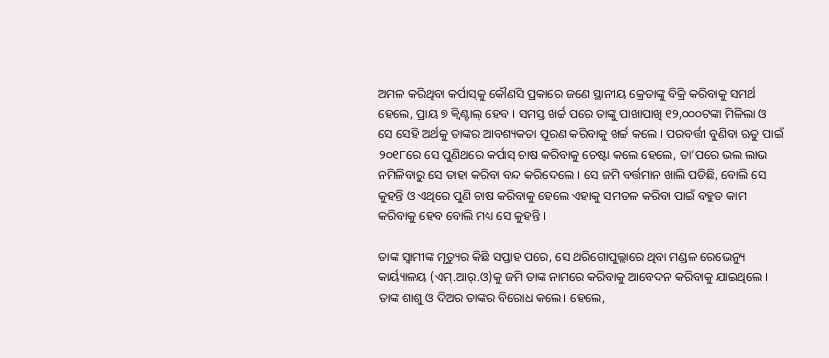ଅମଳ କରିଥିବା କର୍ପାସ୍‌କୁ କୌଣସି ପ୍ରକାରେ ଜଣେ ସ୍ଥାନୀୟ କ୍ରେତାଙ୍କୁ ବିକ୍ରି କରିବାକୁ ସମର୍ଥ ହେଲେ, ପ୍ରାୟ ୭ କ୍ୱିଣ୍ଟାଲ୍‌ ହେବ । ସମସ୍ତ ଖର୍ଚ୍ଚ ପରେ ତାଙ୍କୁ ପାଖାପାଖି ୧୨,୦୦୦ଟଙ୍କା ମିଳିଲା ଓ ସେ ସେହି ଅର୍ଥକୁ ତାଙ୍କର ଆବଶ୍ୟକତା ପୂରଣ କରିବାକୁ ଖର୍ଚ୍ଚ କଲେ । ପରବର୍ତ୍ତୀ ବୁଣିବା ଋତୁ ପାଇଁ ୨୦୧୮ରେ ସେ ପୁଣିଥରେ କର୍ପାସ୍‌ ଚାଷ କରିବାକୁ ଚେଷ୍ଟା କଲେ ହେଲେ, ତା’ପରେ ଭଲ ଲାଭ ନମିଳିବାରୁ ସେ ତାହା କରିବା ବନ୍ଦ କରିଦେଲେ । ସେ ଜମି ବର୍ତ୍ତମାନ ଖାଲି ପଡିଛି, ବୋଲି ସେ କୁହନ୍ତି ଓ ଏଥିରେ ପୁଣି ଚାଷ କରିବାକୁ ହେଲେ ଏହାକୁ ସମତଳ କରିବା ପାଇଁ ବହୁତ କାମ କରିବାକୁ ହେବ ବୋଲି ମଧ୍ୟ ସେ କୁହନ୍ତି ।

ତାଙ୍କ ସ୍ୱାମୀଙ୍କ ମୃତ୍ୟୁର କିଛି ସପ୍ତାହ ପରେ, ସେ ଥରିଗୋପୁଲ୍ଲାରେ ଥିବା ମଣ୍ଡଳ ରେଭେନ୍ୟୁ କାର୍ୟ୍ୟାଳୟ (ଏମ୍‌.ଆର୍‌.ଓ)କୁ ଜମି ତାଙ୍କ ନାମରେ କରିବାକୁ ଆବେଦନ କରିବାକୁ ଯାଇଥିଲେ । ତାଙ୍କ ଶାଶୁ ଓ ଦିଅର ତାଙ୍କର ବିରୋଧ କଲେ। ହେଲେ,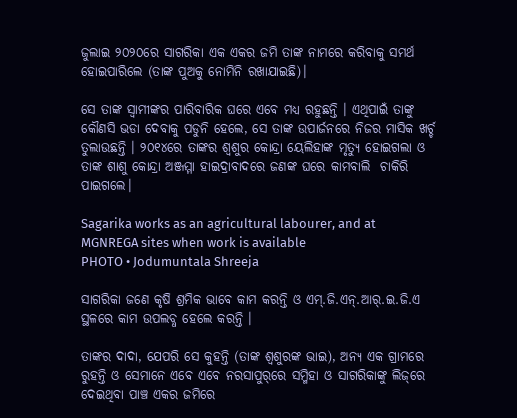ଜୁଲାଇ ୨୦୨୦ରେ ସାଗରିକା ଏକ ଏକର ଜମି ତାଙ୍କ ନାମରେ କରିବାକୁ ସମର୍ଥ ହୋଇପାରିଲେ (ତାଙ୍କ ପୁଅକୁ ନୋମିନି ରଖାଯାଇଛି)।

ସେ ତାଙ୍କ ସ୍ୱାମୀଙ୍କର ପାରିବାରିକ ଘରେ ଏବେ ମଧ୍ୟ ରହୁଛନ୍ତି । ଏଥିପାଇଁ ତାଙ୍କୁ କୌଣସି ଭଡା ଦେବାକୁ ପଡୁନି ହେଲେ, ସେ ତାଙ୍କ ଉପାର୍ଜନରେ ନିଜର ମାସିକ ଖର୍ଚ୍ଚ ତୁଲାଉଛନ୍ତି । ୨୦୧୪ରେ ତାଙ୍କର ଶ୍ୱଶୁର କୋନ୍ଦ୍ରା ୟେଲିହାଙ୍କ ମୃତ୍ୟୁ ହୋଇଗଲା ଓ ତାଙ୍କ ଶାଶୁ କୋନ୍ଦ୍ରା ଅଞ୍ଜମ୍ମା ହାଇଦ୍ରାବାଦରେ ଜଣଙ୍କ ଘରେ କାମବାଲି  ଚାକିରି ପାଇଗଲେ।

Sagarika works as an agricultural labourer, and at MGNREGA sites when work is available
PHOTO • Jodumuntala Shreeja

ସାଗରିକା ଜଣେ କୃଷି ଶ୍ରମିକ ଭାବେ କାମ କରନ୍ତି ଓ ଏମ୍‌.ଜି.ଏନ୍‌.ଆର୍‌.ଇ.ଜି.ଏ ସ୍ଥଳରେ କାମ ଉପଲବ୍ଧ ହେଲେ କରନ୍ତି ।

ତାଙ୍କର ଦାଦା, ଯେପରି ସେ କୁହନ୍ତି (ତାଙ୍କ ଶ୍ୱଶୁରଙ୍କ ଭାଇ), ଅନ୍ୟ ଏକ ଗ୍ରାମରେ ରୁହନ୍ତି ଓ ସେମାନେ ଏବେ ଏବେ ନରସାପୁର୍‌ରେ ସମ୍ମିହା ଓ ସାଗରିକାଙ୍କୁ ଲିଜ୍‌ରେ ଦେଇଥିବା ପାଞ୍ଚ ଏକର ଜମିରେ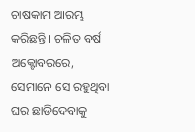ଚାଷକାମ ଆରମ୍ଭ କରିଛନ୍ତି। ଚଳିତ ବର୍ଷ ଅକ୍ଟୋବରରେ, ସେମାନେ ସେ ରହୁଥିବା ଘର ଛାଡିଦେବାକୁ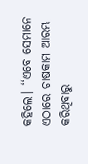କହିଲେ। ‘‘ଏବେ ସେମାନେ ଏଠାରେ ଚାଷକାମ ଆରମ୍ଭ କରିଥିବାରୁ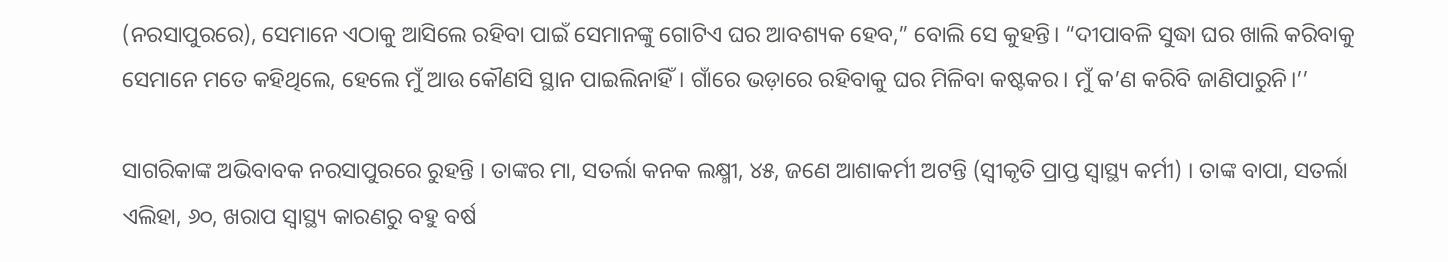(ନରସାପୁରରେ), ସେମାନେ ଏଠାକୁ ଆସିଲେ ରହିବା ପାଇଁ ସେମାନଙ୍କୁ ଗୋଟିଏ ଘର ଆବଶ୍ୟକ ହେବ,” ବୋଲି ସେ କୁହନ୍ତି। “ଦୀପାବଳି ସୁଦ୍ଧା ଘର ଖାଲି କରିବାକୁ ସେମାନେ ମତେ କହିଥିଲେ, ହେଲେ ମୁଁ ଆଉ କୌଣସି ସ୍ଥାନ ପାଇଲିନାହିଁ। ଗାଁରେ ଭଡ଼ାରେ ରହିବାକୁ ଘର ମିଳିବା କଷ୍ଟକର। ମୁଁ କ’ଣ କରିବି ଜାଣିପାରୁନି।’’

ସାଗରିକାଙ୍କ ଅଭିବାବକ ନରସାପୁରରେ ରୁହନ୍ତି । ତାଙ୍କର ମା, ସତର୍ଲା କନକ ଲକ୍ଷ୍ମୀ, ୪୫, ଜଣେ ଆଶାକର୍ମୀ ଅଟନ୍ତି (ସ୍ୱୀକୃତି ପ୍ରାପ୍ତ ସ୍ୱାସ୍ଥ୍ୟ କର୍ମୀ) । ତାଙ୍କ ବାପା, ସତର୍ଲା ଏଲିହା, ୬୦, ଖରାପ ସ୍ୱାସ୍ଥ୍ୟ କାରଣରୁ ବହୁ ବର୍ଷ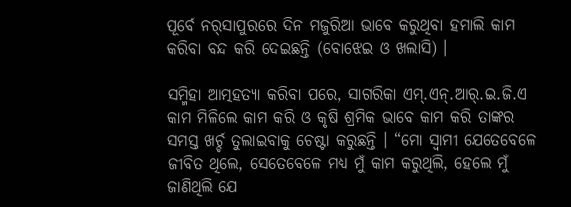ପୂର୍ବେ ନର୍‌ସାପୁରରେ ଦିନ ମଜୁରିଆ ଭାବେ କରୁଥିବା ହମାଲି କାମ କରିବା ବନ୍ଦ କରି ଦେଇଛନ୍ତି (ବୋଝେଇ ଓ ଖଲାସି) ।

ସମ୍ମିହା ଆତ୍ମହତ୍ୟା କରିବା ପରେ, ସାଗରିକା ଏମ୍‌.ଏନ୍‌.ଆର୍‌.ଇ.ଜି.ଏ କାମ ମିଳିଲେ କାମ କରି ଓ କୃଷି ଶ୍ରମିକ ଭାବେ କାମ କରି ତାଙ୍କର ସମସ୍ତ ଖର୍ଚ୍ଚ ତୁଲାଇବାକୁ ଚେଷ୍ଟା କରୁଛନ୍ତି । “ମୋ ସ୍ୱାମୀ ଯେତେବେଳେ ଜୀବିତ ଥିଲେ, ସେତେବେଳେ ମଧ୍ୟ ମୁଁ କାମ କରୁଥିଲି, ହେଲେ ମୁଁ ଜାଣିଥିଲି ଯେ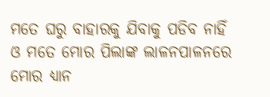ମତେ ଘରୁ ବାହାରକୁ ଯିବାକୁ ପଡିବ ନାହିଁ ଓ ମତେ ମୋର ପିଲାଙ୍କ ଲାଳନପାଳନରେ ମୋର ଧ୍ୟାନ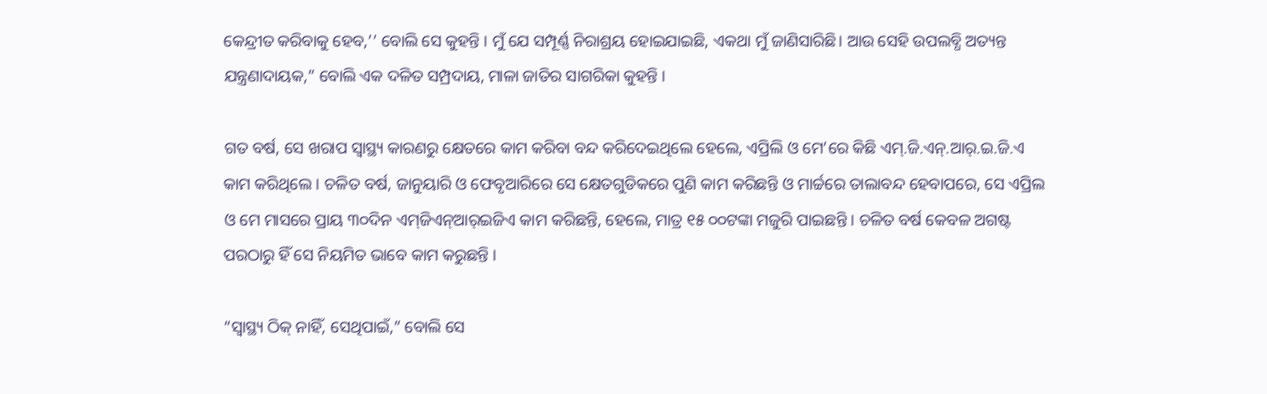କେନ୍ଦ୍ରୀତ କରିବାକୁ ହେବ,’’ ବୋଲି ସେ କୁହନ୍ତି । ମୁଁ ଯେ ସମ୍ପୂର୍ଣ୍ଣ ନିରାଶ୍ରୟ ହୋଇଯାଇଛି, ଏକଥା ମୁଁ ଜାଣିସାରିଛି। ଆଉ ସେହି ଉପଲବ୍ଧି ଅତ୍ୟନ୍ତ ଯନ୍ତ୍ରଣାଦାୟକ,” ବୋଲି ଏକ ଦଳିତ ସମ୍ପ୍ରଦାୟ, ମାଳା ଜାତିର ସାଗରିକା କୁହନ୍ତି ।

ଗତ ବର୍ଷ, ସେ ଖରାପ ସ୍ୱାସ୍ଥ୍ୟ କାରଣରୁ କ୍ଷେତରେ କାମ କରିବା ବନ୍ଦ କରିଦେଇଥିଲେ ହେଲେ, ଏପ୍ରିଲି ଓ ମେ’ରେ କିଛି ଏମ୍‌.ଜି.ଏନ୍‌.ଆର୍‌.ଇ.ଜି.ଏ କାମ କରିଥିଲେ । ଚଳିତ ବର୍ଷ, ଜାନୁୟାରି ଓ ଫେବୃଆରିରେ ସେ କ୍ଷେତଗୁଡିକରେ ପୁଣି କାମ କରିଛନ୍ତି ଓ ମାର୍ଚ୍ଚରେ ତାଲାବନ୍ଦ ହେବାପରେ, ସେ ଏପ୍ରିଲ ଓ ମେ ମାସରେ ପ୍ରାୟ ୩୦ଦିନ ଏମ୍‌ଜିଏନ୍‌ଆର୍‌ଇଜିଏ କାମ କରିଛନ୍ତି, ହେଲେ, ମାତ୍ର ୧୫ ୦୦ଟଙ୍କା ମଜୁରି ପାଇଛନ୍ତି । ଚଳିତ ବର୍ଷ କେବଳ ଅଗଷ୍ଟ ପରଠାରୁ ହିଁ ସେ ନିୟମିତ ଭାବେ କାମ କରୁଛନ୍ତି ।

“ସ୍ୱାସ୍ଥ୍ୟ ଠିକ୍‌ ନାହିଁ, ସେଥିପାଇଁ,” ବୋଲି ସେ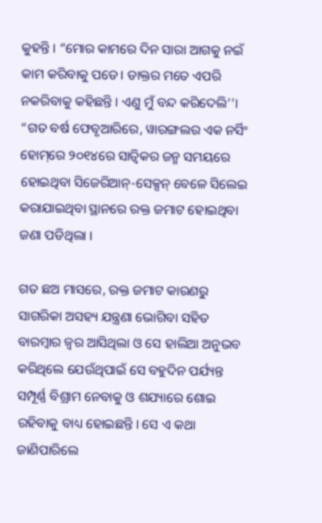କୁହନ୍ତି । “ମୋର କାମରେ ଦିନ ସାରା ଆଗକୁ ନଇଁ କାମ କରିବାକୁ ପଡେ। ଡାକ୍ତର ମତେ ଏପରି ନକରିବାକୁ କହିଛନ୍ତି । ଏଣୁ ମୁଁ ବନ୍ଦ କରିଦେଲି’’। “ଗତ ବର୍ଷ ଫେବୃଆରିରେ, ୱାରଙ୍ଗଲର ଏକ ନର୍ସିଂ ହୋମ୍‌ରେ ୨୦୧୪ରେ ସାତ୍ୱିକର ଜନ୍ମ ସମୟରେ ହୋଇଥିବା ସିଜେରିଆନ୍-ସେକ୍ସନ୍‌ ବେଳେ ସିଲେଇ କରାଯାଇଥିବା ସ୍ଥାନରେ ରକ୍ତ ଜମାଟ ହୋଇଥିବା ଜଣା ପଡିଥିଲା ।

ଗତ ଛଅ ମାସରେ, ରକ୍ତ ଜମାଟ କାରଣରୁ ସାଗରିକା ଅସହ୍ୟ ଯନ୍ତ୍ରଣା ଭୋଗିବା ସହିତ ବାରମ୍ବାର ଜ୍ୱର ଆସିଥିଲା ଓ ସେ ହାଲିଆ ଅନୁଭବ କରିଥିଲେ ଯେଉଁଥିପାଇଁ ସେ ବହୁଦିନ ପର୍ଯ୍ୟନ୍ତ ସମ୍ପୂର୍ଣ୍ଣ ବିଶ୍ରାମ ନେବାକୁ ଓ ଶଯ୍ୟାରେ ଶୋଇ ରହିବାକୁ ବାଧ୍ୟ ହୋଇଛନ୍ତି। ସେ ଏ କଥା ଜାଣିପାରିଲେ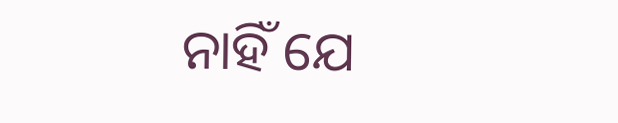ନାହିଁ ଯେ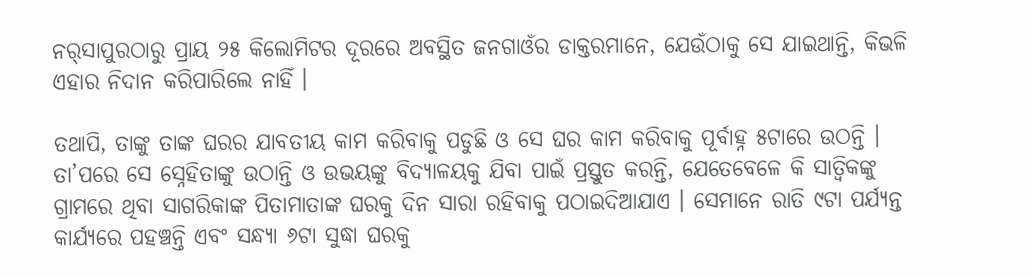ନର୍‌ସାପୁରଠାରୁ ପ୍ରାୟ ୨୫ କିଲୋମିଟର ଦୂରରେ ଅବସ୍ଥିତ ଜନଗାଓଁର ଡାକ୍ତରମାନେ, ଯେଉଁଠାକୁ ସେ ଯାଇଥାନ୍ତି, କିଭଳି ଏହାର ନିଦାନ କରିପାରିଲେ ନାହିଁ ।

ତଥାପି, ତାଙ୍କୁ ତାଙ୍କ ଘରର ଯାବତୀୟ କାମ କରିବାକୁ ପଡୁଛି ଓ ସେ ଘର କାମ କରିବାକୁ ପୂର୍ବାହ୍ନ ୫ଟାରେ ଉଠନ୍ତି । ତା’ପରେ ସେ ସ୍ନେହିତାଙ୍କୁ ଉଠାନ୍ତି ଓ ଉଭୟଙ୍କୁ ବିଦ୍ୟାଳୟକୁ ଯିବା ପାଇଁ ପ୍ରସ୍ତୁତ କରନ୍ତି, ଯେତେବେଳେ କି ସାତ୍ୱିକଙ୍କୁ ଗ୍ରାମରେ ଥିବା ସାଗରିକାଙ୍କ ପିତାମାତାଙ୍କ ଘରକୁ ଦିନ ସାରା ରହିବାକୁ ପଠାଇଦିଆଯାଏ । ସେମାନେ ରାତି ୯ଟା ପର୍ଯ୍ୟନ୍ତ କାର୍ଯ୍ୟରେ ପହଞ୍ଚନ୍ତି ଏବଂ ସନ୍ଧ୍ୟା ୬ଟା ସୁଦ୍ଧା ଘରକୁ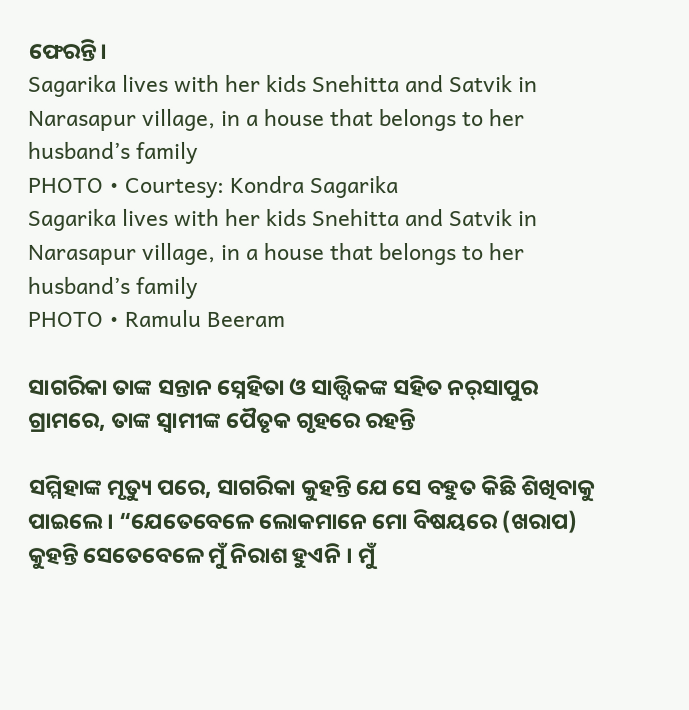ଫେରନ୍ତି।
Sagarika lives with her kids Snehitta and Satvik in Narasapur village, in a house that belongs to her husband’s family
PHOTO • Courtesy: Kondra Sagarika
Sagarika lives with her kids Snehitta and Satvik in Narasapur village, in a house that belongs to her husband’s family
PHOTO • Ramulu Beeram

ସାଗରିକା ତାଙ୍କ ସନ୍ତାନ ସ୍ନେହିତା ଓ ସାତ୍ତ୍ୱିକଙ୍କ ସହିତ ନର୍‌ସାପୁର ଗ୍ରାମରେ, ତାଙ୍କ ସ୍ୱାମୀଙ୍କ ପୈତୃକ ଗୃହରେ ରହନ୍ତି

ସମ୍ମିହାଙ୍କ ମୃତ୍ୟୁ ପରେ, ସାଗରିକା କୁହନ୍ତି ଯେ ସେ ବହୁତ କିଛି ଶିଖିବାକୁ ପାଇଲେ । “ଯେତେବେଳେ ଲୋକମାନେ ମୋ ବିଷୟରେ (ଖରାପ) କୁହନ୍ତି ସେତେବେଳେ ମୁଁ ନିରାଶ ହୁଏନି । ମୁଁ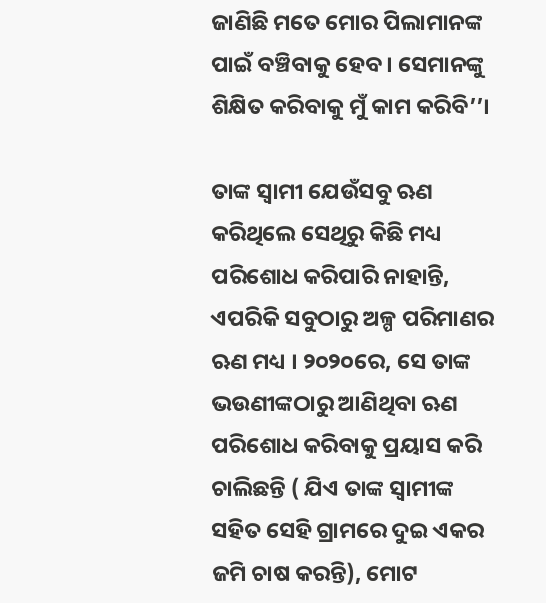ଜାଣିଛି ମତେ ମୋର ପିଲାମାନଙ୍କ ପାଇଁ ବଞ୍ଚିବାକୁ ହେବ । ସେମାନଙ୍କୁ ଶିକ୍ଷିତ କରିବାକୁ ମୁଁ କାମ କରିବି’’।

ତାଙ୍କ ସ୍ୱାମୀ ଯେଉଁସବୁ ଋଣ କରିଥିଲେ ସେଥିରୁ କିଛି ମଧ୍ୟ ପରିଶୋଧ କରିପାରି ନାହାନ୍ତି, ଏପରିକି ସବୁଠାରୁ ଅଳ୍ପ ପରିମାଣର ଋଣ ମଧ୍ୟ । ୨୦୨୦ରେ, ସେ ତାଙ୍କ ଭଉଣୀଙ୍କଠାରୁ ଆଣିଥିବା ଋଣ ପରିଶୋଧ କରିବାକୁ ପ୍ରୟାସ କରି ଚାଲିଛନ୍ତି ( ଯିଏ ତାଙ୍କ ସ୍ୱାମୀଙ୍କ ସହିତ ସେହି ଗ୍ରାମରେ ଦୁଇ ଏକର ଜମି ଚାଷ କରନ୍ତି), ମୋଟ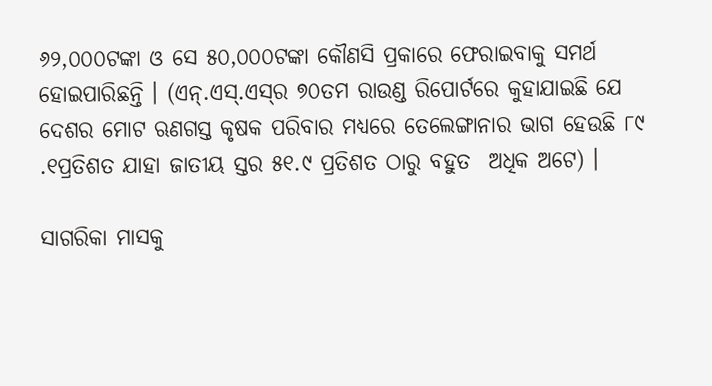୬୨,୦୦୦ଟଙ୍କା ଓ ସେ ୫୦,୦୦୦ଟଙ୍କା କୌଣସି ପ୍ରକାରେ ଫେରାଇବାକୁ ସମର୍ଥ ହୋଇପାରିଛନ୍ତି । (ଏନ୍‌.ଏସ୍‌.ଏସ୍‌ର ୭୦ତମ ରାଉଣ୍ଡ ରିପୋର୍ଟରେ କୁହାଯାଇଛି ଯେ ଦେଶର ମୋଟ ଋଣଗସ୍ତ କୃଷକ ପରିବାର ମଧ୍ୟରେ ତେଲେଙ୍ଗାନାର ଭାଗ ହେଉଛି ୮୯ .୧ପ୍ରତିଶତ ଯାହା ଜାତୀୟ ସ୍ତର ୫୧.୯ ପ୍ରତିଶତ ଠାରୁ ବହୁତ  ଅଧିକ ଅଟେ) ।

ସାଗରିକା ମାସକୁ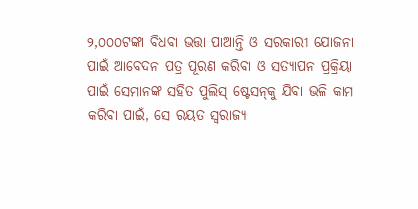୨,୦୦୦ଟଙ୍କା ବିଧବା ଭତ୍ତା ପାଆନ୍ତି ଓ ସରକାରୀ ଯୋଜନା ପାଇଁ ଆବେଦନ ପତ୍ର ପୂରଣ କରିବା ଓ ସତ୍ୟାପନ ପ୍ରକ୍ରିୟା ପାଇଁ ସେମାନଙ୍କ ସହିତ ପୁଲିସ୍‌ ଷ୍ଟେସନ୍‌କୁ ଯିବା ଭଳି କାମ କରିବା ପାଇଁ, ସେ ରୟତ ସ୍ୱରାଜ୍ୟ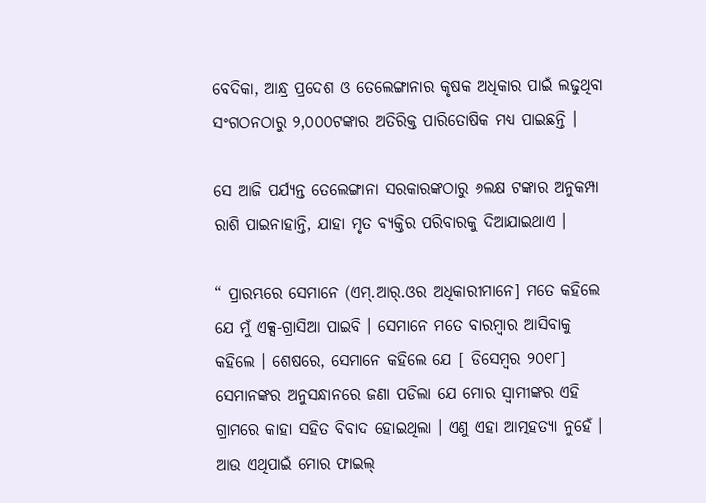ବେଦିକା, ଆନ୍ଧ୍ର ପ୍ରଦେଶ ଓ ତେଲେଙ୍ଗାନାର କୃଷକ ଅଧିକାର ପାଇଁ ଲଢୁଥିବା ସଂଗଠନଠାରୁ ୨,୦୦୦ଟଙ୍କାର ଅତିରିକ୍ତ ପାରିତୋଷିକ ମଧ୍ୟ ପାଇଛନ୍ତି ।

ସେ ଆଜି ପର୍ଯ୍ୟନ୍ତ ତେଲେଙ୍ଗାନା ସରକାରଙ୍କଠାରୁ ୬ଲକ୍ଷ ଟଙ୍କାର ଅନୁକମ୍ପା ରାଶି ପାଇନାହାନ୍ତି, ଯାହା ମୃତ ବ୍ୟକ୍ତିର ପରିବାରକୁ ଦିଆଯାଇଥାଏ ।

“ ପ୍ରାରମ୍ଭରେ ସେମାନେ (ଏମ୍‌.ଆର୍‌.ଓର ଅଧିକାରୀମାନେ] ମତେ କହିଲେ ଯେ ମୁଁ ଏକ୍ସ-ଗ୍ରାସିଆ ପାଇବି । ସେମାନେ ମତେ ବାରମ୍ବାର ଆସିବାକୁ କହିଲେ । ଶେଷରେ, ସେମାନେ କହିଲେ ଯେ [ ଡିସେମ୍ବର ୨୦୧୮] ସେମାନଙ୍କର ଅନୁସନ୍ଧାନରେ ଜଣା ପଡିଲା ଯେ ମୋର ସ୍ୱାମୀଙ୍କର ଏହି ଗ୍ରାମରେ କାହା ସହିତ ବିବାଦ ହୋଇଥିଲା । ଏଣୁ ଏହା ଆତ୍ମହତ୍ୟା ନୁହେଁ । ଆଉ ଏଥିପାଇଁ ମୋର ଫାଇଲ୍‌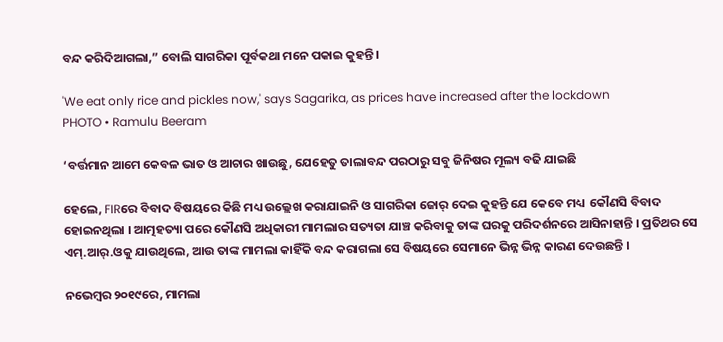ବନ୍ଦ କରିଦିଆଗଲା,” ବୋଲି ସାଗରିକା ପୂର୍ବକଥା ମନେ ପକାଇ କୁହନ୍ତି ।

'We eat only rice and pickles now,' says Sagarika, as prices have increased after the lockdown
PHOTO • Ramulu Beeram

‘ବର୍ତ୍ତମାନ ଆମେ କେବଳ ଭାତ ଓ ଆଚାର ଖାଉଛୁ, ଯେହେତୁ ତାଲାବନ୍ଦ ପରଠାରୁ ସବୁ ଜିନିଷର ମୂଲ୍ୟ ବଢି ଯାଇଛି

ହେଲେ, FIRରେ ବିବାଦ ବିଷୟରେ କିଛି ମଧ୍ୟ ଉଲ୍ଲେଖ କରାଯାଇନି ଓ ସାଗରିକା ଜୋର୍‌ ଦେଇ କୁହନ୍ତି ଯେ କେବେ ମଧ୍ୟ  କୌଣସି ବିବାଦ ହୋଇନଥିଲା । ଆତ୍ମହତ୍ୟା ପରେ କୌଣସି ଅଧିକାରୀ ମାମଲାର ସତ୍ୟତା ଯାଞ୍ଚ କରିବାକୁ ତାଙ୍କ ଘରକୁ ପରିଦର୍ଶନରେ ଆସିନାହାନ୍ତି । ପ୍ରତିଥର ସେ ଏମ୍‌.ଆର୍‌.ଓକୁ ଯାଉଥିଲେ, ଆଉ ତାଙ୍କ ମାମଲା କାହିଁକି ବନ୍ଦ କରାଗଲା ସେ ବିଷୟରେ ସେମାନେ ଭିନ୍ନ ଭିନ୍ନ କାରଣ ଦେଉଛନ୍ତି ।

ନଭେମ୍ବର ୨୦୧୯ରେ, ମାମଲା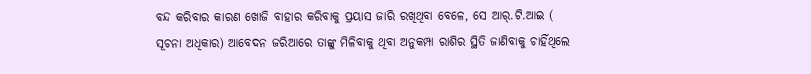ବନ୍ଦ କରିବାର କାରଣ ଖୋଜି ବାହାର କରିବାକୁ ପ୍ରୟାସ ଜାରି ରଖିଥିବା ବେଳେ, ସେ ଆର୍‌.ଟି.ଆଇ ( ସୂଚନା ଅଧିକାର) ଆବେଦନ ଜରିଆରେ ତାଙ୍କୁ ମିଳିବାକୁ ଥିବା ଅନୁକମ୍ପା ରାଶିର ସ୍ଥିତି ଜାଣିବାକୁ ଚାହିଁଥିଲେ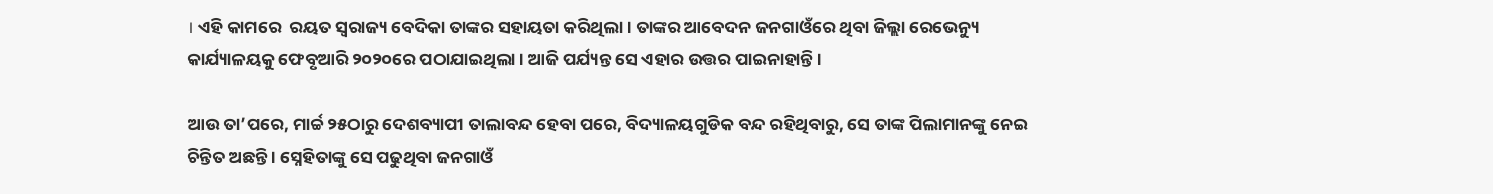। ଏହି କାମରେ  ରୟତ ସ୍ୱରାଜ୍ୟ ବେଦିକା ତାଙ୍କର ସହାୟତା କରିଥିଲା । ତାଙ୍କର ଆବେଦନ ଜନଗାଓଁରେ ଥିବା ଜିଲ୍ଲା ରେଭେନ୍ୟୁ କାର୍ଯ୍ୟାଳୟକୁ ଫେବୃଆରି ୨୦୨୦ରେ ପଠାଯାଇଥିଲା । ଆଜି ପର୍ଯ୍ୟନ୍ତ ସେ ଏହାର ଉତ୍ତର ପାଇନାହାନ୍ତି ।

ଆଉ ତା’ପରେ, ମାର୍ଚ୍ଚ ୨୫ଠାରୁ ଦେଶବ୍ୟାପୀ ତାଲାବନ୍ଦ ହେବା ପରେ, ବିଦ୍ୟାଳୟଗୁଡିକ ବନ୍ଦ ରହିଥିବାରୁ, ସେ ତାଙ୍କ ପିଲାମାନଙ୍କୁ ନେଇ ଚିନ୍ତିତ ଅଛନ୍ତି । ସ୍ନେହିତାଙ୍କୁ ସେ ପଢୁଥିବା ଜନଗାଓଁ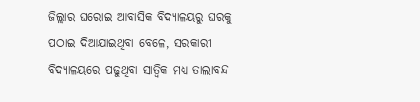ଜିଲ୍ଲାର ଘରୋଇ ଆବାସିକ ବିଦ୍ୟାଳୟରୁ ଘରକୁ ପଠାଇ ଦିଆଯାଇଥିବା ବେଳେ, ସରକାରୀ ବିଦ୍ୟାଳୟରେ ପଢୁଥିବା ସାତ୍ୱିକ ମଧ୍ୟ ତାଲାବନ୍ଦ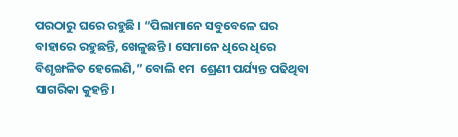ପରଠାରୁ ଘରେ ରହୁଛି । “ପିଲାମାନେ ସବୁବେଳେ ଘର ବାହାରେ ରହୁଛନ୍ତି, ଖେଳୁଛନ୍ତି । ସେମାନେ ଧିରେ ଧିରେ ବିଶୃଙ୍ଖଳିତ ହେଲେଣି,” ବୋଲି ୧ମ  ଶ୍ରେଣୀ ପର୍ଯ୍ୟନ୍ତ ପଢିଥିବା ସାଗରିକା କୁହନ୍ତି।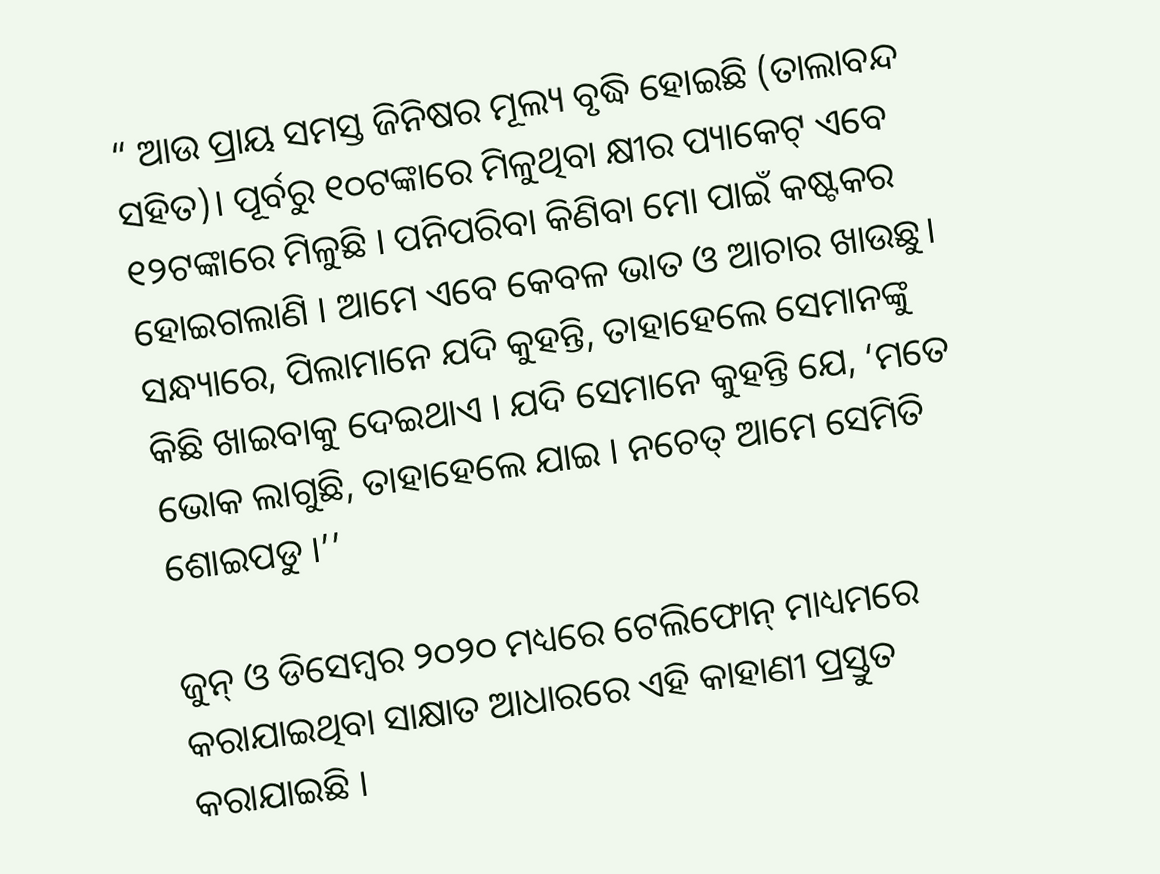“ ଆଉ ପ୍ରାୟ ସମସ୍ତ ଜିନିଷର ମୂଲ୍ୟ ବୃଦ୍ଧି ହୋଇଛି (ତାଲାବନ୍ଦ ସହିତ)। ପୂର୍ବରୁ ୧୦ଟଙ୍କାରେ ମିଳୁଥିବା କ୍ଷୀର ପ୍ୟାକେଟ୍‌ ଏବେ ୧୨ଟଙ୍କାରେ ମିଳୁଛି । ପନିପରିବା କିଣିବା ମୋ ପାଇଁ କଷ୍ଟକର ହୋଇଗଲାଣି । ଆମେ ଏବେ କେବଳ ଭାତ ଓ ଆଚାର ଖାଉଛୁ। ସନ୍ଧ୍ୟାରେ, ପିଲାମାନେ ଯଦି କୁହନ୍ତି, ତାହାହେଲେ ସେମାନଙ୍କୁ କିଛି ଖାଇବାକୁ ଦେଇଥାଏ । ଯଦି ସେମାନେ କୁହନ୍ତି ଯେ, ‘ମତେ ଭୋକ ଲାଗୁଛି, ତାହାହେଲେ ଯାଇ । ନଚେତ୍‌ ଆମେ ସେମିତି ଶୋଇପଡୁ ।’’

ଜୁନ୍‌ ଓ ଡିସେମ୍ବର ୨୦୨୦ ମଧ୍ୟରେ ଟେଲିଫୋନ୍‌ ମାଧ୍ୟମରେ କରାଯାଇଥିବା ସାକ୍ଷାତ ଆଧାରରେ ଏହି କାହାଣୀ ପ୍ରସ୍ତୁତ କରାଯାଇଛି ।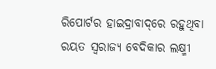ରିପୋର୍ଟର ହାଇଦ୍ରାବାଦ୍‌ରେ ରହୁଥିବା ରୟତ ସ୍ୱରାଜ୍ୟ ବେଦିକାର ଲକ୍ଷ୍ମୀ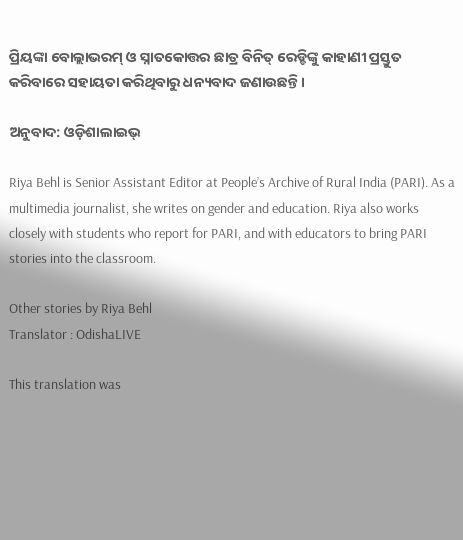ପ୍ରିୟଙ୍କା ବୋଲ୍ଲାଭରମ୍‌ ଓ ସ୍ନାତକୋତ୍ତର ଛାତ୍ର ବିନିତ୍‌ ରେଡ୍ଡିଙ୍କୁ କାହାଣୀ ପ୍ରସ୍ତୁତ କରିବାରେ ସହାୟତା କରିଥିବାରୁ ଧନ୍ୟବାଦ ଜଣାଉଛନ୍ତି ।

ଅନୁବାଦ: ଓଡ଼ିଶାଲାଇଭ୍‍

Riya Behl is Senior Assistant Editor at People’s Archive of Rural India (PARI). As a multimedia journalist, she writes on gender and education. Riya also works closely with students who report for PARI, and with educators to bring PARI stories into the classroom.

Other stories by Riya Behl
Translator : OdishaLIVE

This translation was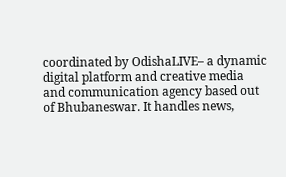coordinated by OdishaLIVE– a dynamic digital platform and creative media and communication agency based out of Bhubaneswar. It handles news,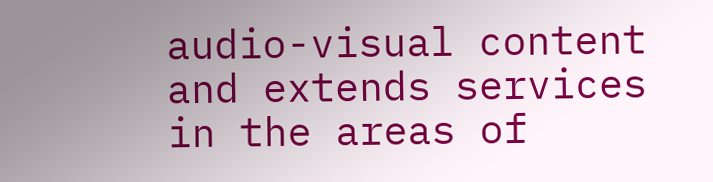audio-visual content and extends services in the areas of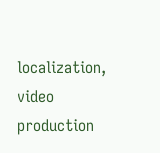localization, video production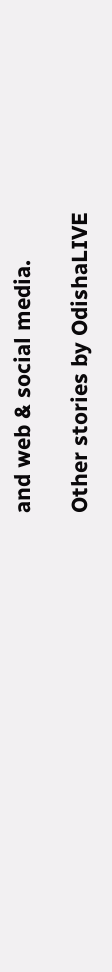and web & social media.

Other stories by OdishaLIVE